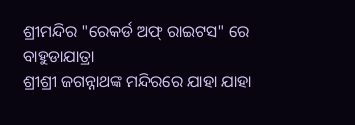ଶ୍ରୀମନ୍ଦିର "ରେକର୍ଡ ଅଫ୍ ରାଇଟସ" ରେ ବାହୁଡାଯାତ୍ରା
ଶ୍ରୀଶ୍ରୀ ଜଗନ୍ନାଥଙ୍କ ମନ୍ଦିରରେ ଯାହା ଯାହା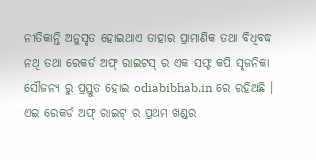ନୀତିକାନ୍ତି ଅନୁସୃତ ହୋଇଥାଏ ତାହାର ପ୍ରାମାଣିକ ତଥା ବିଧିବଦ୍ଧ ନଥି ତଥା ରେକର୍ଡ ଅଫ୍ ରାଇଟସ୍ ର ଏକ ସଫ୍ଟ କପି ସୃଜନିକା ସୌଜନ୍ୟ ରୁ ପ୍ରସ୍ତୁତ ହୋଇ odiabibhab.in ରେ ରହିଅଛି । ଏଇ ରେକର୍ଡ ଅଫ୍ ରାଇଟ୍ ର ପ୍ରଥମ ଖଣ୍ଡର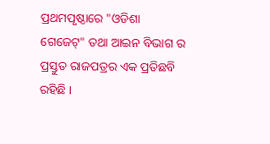ପ୍ରଥମପୃଷ୍ଠାରେ "ଓଡିଶା ଗେଜେଟ୍" ତଥା ଆଇନ ବିଭାଗ ର ପ୍ରସ୍ତୁତ ରାଜପତ୍ରର ଏକ ପ୍ରତିଛବି ରହିଛି ।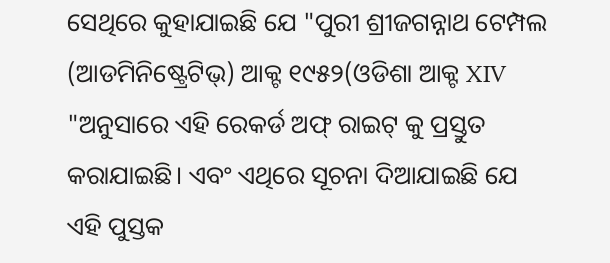ସେଥିରେ କୁହାଯାଇଛି ଯେ "ପୁରୀ ଶ୍ରୀଜଗନ୍ନାଥ ଟେମ୍ପଲ (ଆଡମିନିଷ୍ଟ୍ରେଟିଭ୍) ଆକ୍ଟ ୧୯୫୨(ଓଡିଶା ଆକ୍ଟ XIV "ଅନୁସାରେ ଏହି ରେକର୍ଡ ଅଫ୍ ରାଇଟ୍ କୁ ପ୍ରସ୍ତୁତ କରାଯାଇଛି। ଏବଂ ଏଥିରେ ସୂଚନା ଦିଆଯାଇଛି ଯେ ଏହି ପୁସ୍ତକ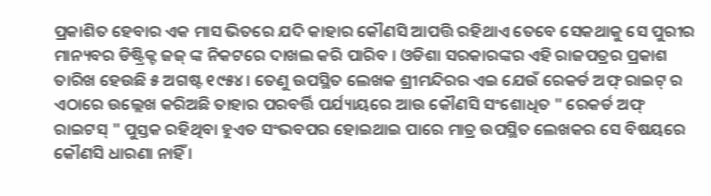ପ୍ରକାଶିତ ହେବାର ଏକ ମାସ ଭିତରେ ଯଦି କାହାର କୌଣସି ଆପତ୍ତି ରହିଥାଏ ତେବେ ସେକଥାକୁ ସେ ପୁରୀର ମାନ୍ୟବର ଡିଷ୍ଟ୍ରିକ୍ଟ ଜଜ୍ ଙ୍କ ନିକଟରେ ଦାଖଲ କରି ପାରିବ । ଓଡିଶା ସରକାରଙ୍କର ଏହି ରାଜପତ୍ରର ପ୍ରକାଶ ତାରିଖ ହେଉଛି ୫ ଅଗଷ୍ଟ ୧୯୫୪। ତେଣୁ ଉପସ୍ଥିତ ଲେଖକ ଶ୍ରୀମନ୍ଦିରର ଏଇ ଯେଉଁ ରେକର୍ଡ ଅଫ୍ ରାଇଟ୍ ର ଏଠାରେ ଉଲ୍ଲେଖ କରିଅଛି ତାହାର ପରବର୍ତ୍ତି ପର୍ଯ୍ୟାୟରେ ଆଉ କୌଣସି ସଂଶୋଧିତ " ରେକର୍ଡ ଅଫ୍ ରାଇଟସ୍ " ପୁସ୍ତକ ରହିଥିବା ହୁଏତ ସଂଭବପର ହୋଇଥାଇ ପାରେ ମାତ୍ର ଉପସ୍ଥିତ ଲେଖକର ସେ ବିଷୟରେ କୌଣସି ଧାରଣା ନାହିଁ ।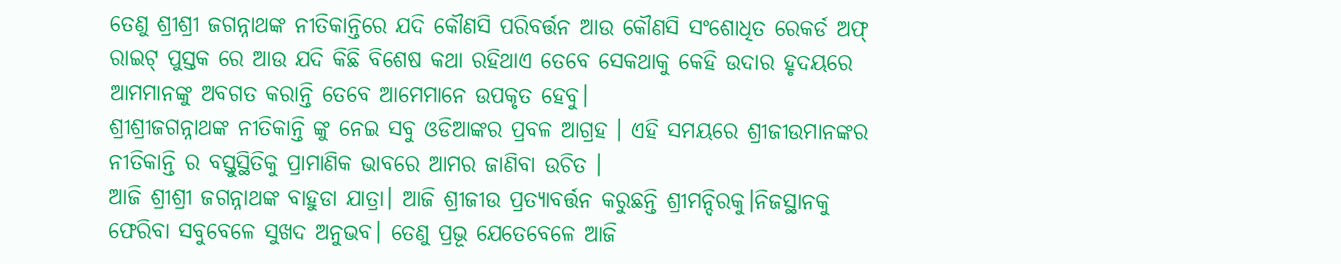ତେଣୁ ଶ୍ରୀଶ୍ରୀ ଜଗନ୍ନାଥଙ୍କ ନୀତିକାନ୍ତିରେ ଯଦି କୌଣସି ପରିବର୍ତ୍ତନ ଆଉ କୌଣସି ସଂଶୋଧିତ ରେକର୍ଡ ଅଫ୍ ରାଇଟ୍ ପୁସ୍ତକ ରେ ଆଉ ଯଦି କିଛି ବିଶେଷ କଥା ରହିଥାଏ ତେବେ ସେକଥାକୁ କେହି ଉଦାର ହୃଦୟରେ ଆମମାନଙ୍କୁ ଅବଗତ କରାନ୍ତି ତେବେ ଆମେମାନେ ଉପକୃତ ହେବୁ।
ଶ୍ରୀଶ୍ରୀଜଗନ୍ନାଥଙ୍କ ନୀତିକାନ୍ତି ଙ୍କୁ ନେଇ ସବୁ ଓଡିଆଙ୍କର ପ୍ରବଳ ଆଗ୍ରହ । ଏହି ସମୟରେ ଶ୍ରୀଜୀଉମାନଙ୍କର ନୀତିକାନ୍ତି ର ବସ୍ତୁସ୍ଥିତିକୁ ପ୍ରାମାଣିକ ଭାବରେ ଆମର ଜାଣିବା ଉଚିତ ।
ଆଜି ଶ୍ରୀଶ୍ରୀ ଜଗନ୍ନାଥଙ୍କ ବାହୁଡା ଯାତ୍ରା। ଆଜି ଶ୍ରୀଜୀଉ ପ୍ରତ୍ୟାବର୍ତ୍ତନ କରୁଛନ୍ତି ଶ୍ରୀମନ୍ଦିରକୁ।ନିଜସ୍ଥାନକୁ ଫେରିବା ସବୁବେଳେ ସୁଖଦ ଅନୁଭବ। ତେଣୁ ପ୍ରଭୂ ଯେତେବେଳେ ଆଜି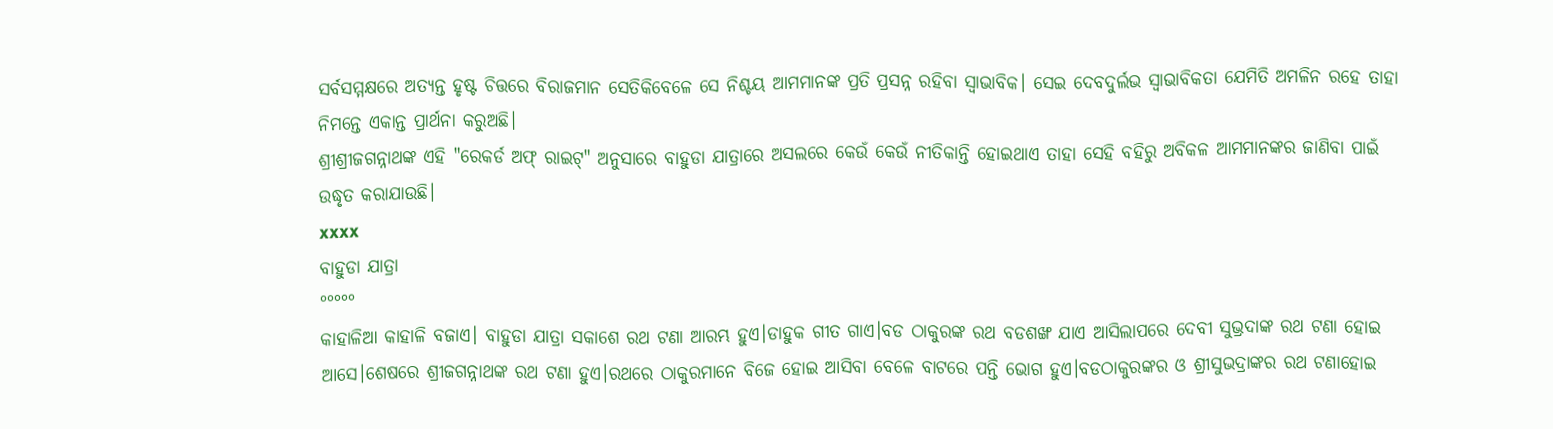ସର୍ବସମ୍ମକ୍ଷରେ ଅତ୍ୟନ୍ତ ହୃଷ୍ଟ ଚିତ୍ତରେ ବିରାଜମାନ ସେତିକିବେଳେ ସେ ନିଶ୍ଚୟ ଆମମାନଙ୍କ ପ୍ରତି ପ୍ରସନ୍ନ ରହିବା ସ୍ଵାଭାବିକ। ସେଇ ଦେବଦୁର୍ଲଭ ସ୍ଵାଭାବିକତା ଯେମିତି ଅମଳିନ ରହେ ତାହା ନିମନ୍ତେ ଏକାନ୍ତ ପ୍ରାର୍ଥନା କରୁଅଛି।
ଶ୍ରୀଶ୍ରୀଜଗନ୍ନାଥଙ୍କ ଏହି "ରେକର୍ଡ ଅଫ୍ ରାଇଟ୍" ଅନୁସାରେ ବାହୁଡା ଯାତ୍ରାରେ ଅସଲରେ କେଉଁ କେଉଁ ନୀତିକାନ୍ତି ହୋଇଥାଏ ତାହା ସେହି ବହିରୁ ଅବିକଳ ଆମମାନଙ୍କର ଜାଣିବା ପାଇଁ ଉଦ୍ଧୃତ କରାଯାଉଛି।
xxxx
ବାହୁଡା ଯାତ୍ରା
°°°°°
କାହାଳିଆ କାହାଳି ବଜାଏ। ବାହୁଡା ଯାତ୍ରା ସକାଶେ ରଥ ଟଣା ଆରମ୍ଭ ହୁଏ।ଡାହୁକ ଗୀତ ଗାଏ।ବଡ ଠାକୁରଙ୍କ ରଥ ବଡଶଙ୍ଖ ଯାଏ ଆସିଲାପରେ ଦେବୀ ସୁଭ୍ରଦାଙ୍କ ରଥ ଟଣା ହୋଇ ଆସେ।ଶେଷରେ ଶ୍ରୀଜଗନ୍ନାଥଙ୍କ ରଥ ଟଣା ହୁଏ।ରଥରେ ଠାକୁରମାନେ ବିଜେ ହୋଇ ଆସିବା ବେଳେ ବାଟରେ ପନ୍ତି ଭୋଗ ହୁଏ।ବଡଠାକୁରଙ୍କର ଓ ଶ୍ରୀସୁଭଦ୍ରାଙ୍କର ରଥ ଟଣାହୋଇ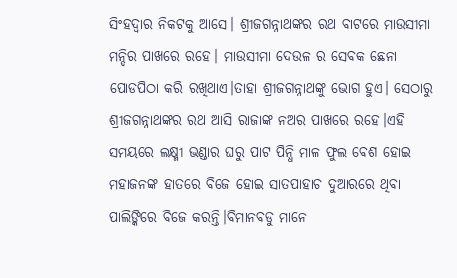ସିଂହଦ୍ୱାର ନିକଟକୁ ଆସେ। ଶ୍ରୀଜଗନ୍ନାଥଙ୍କର ରଥ ବାଟରେ ମାଉସୀମା ମନ୍ଦିର ପାଖରେ ରହେ। ମାଉସୀମା ଦେଉଳ ର ସେବକ ଛେନା ପୋଡପିଠା କରି ରଖିଥାଏ।ତାହା ଶ୍ରୀଜଗନ୍ନାଥଙ୍କୁ ଭୋଗ ହୁଏ। ସେଠାରୁ ଶ୍ରୀଜଗନ୍ନାଥଙ୍କର ରଥ ଆସି ରାଜାଙ୍କ ନଅର ପାଖରେ ରହେ।ଏହି ସମୟରେ ଲକ୍ଷ୍ମୀ ଭଣ୍ଡାର ଘରୁ ପାଟ ପିନ୍ଧି ମାଳ ଫୁଲ ବେଶ ହୋଇ ମହାଜନଙ୍କ ହାତରେ ବିଜେ ହୋଇ ସାତପାହାଚ ଦୁଆରରେ ଥିବା ପାଲିଙ୍କିରେ ବିଜେ କରନ୍ତି।ବିମାନବଡୁ ମାନେ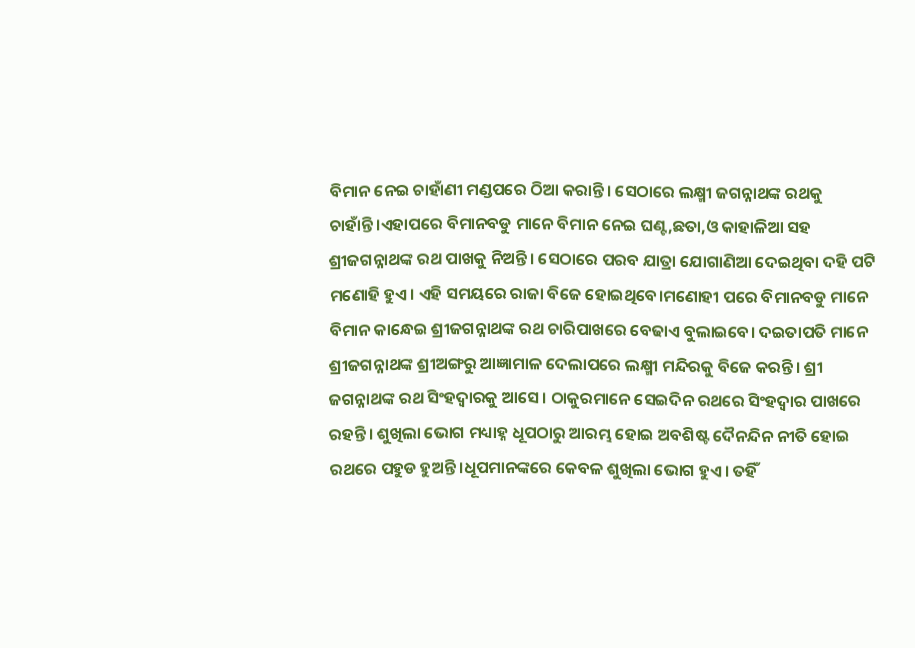ବିମାନ ନେଇ ଚାହାଁଣୀ ମଣ୍ଡପରେ ଠିଆ କରାନ୍ତି। ସେଠାରେ ଲକ୍ଷ୍ମୀ ଜଗନ୍ନାଥଙ୍କ ରଥକୁ ଚାହାଁନ୍ତି।ଏହାପରେ ବିମାନବଡୁ ମାନେ ବିମାନ ନେଇ ଘଣ୍ଟ,ଛତା,ଓ କାହାଳିଆ ସହ ଶ୍ରୀଜଗନ୍ନାଥଙ୍କ ରଥ ପାଖକୁ ନିଅନ୍ତି। ସେଠାରେ ପରବ ଯାତ୍ରା ଯୋଗାଣିଆ ଦେଇଥିବା ଦହି ପଟି ମଣୋହି ହୁଏ। ଏହି ସମୟରେ ରାଜା ବିଜେ ହୋଇଥିବେ।ମଣୋହୀ ପରେ ବିମାନବଡୁ ମାନେ ବିମାନ କାନ୍ଧେଇ ଶ୍ରୀଜଗନ୍ନାଥଙ୍କ ରଥ ଚାରିପାଖରେ ବେଢାଏ ବୁଲାଇବେ। ଦଇତାପତି ମାନେ ଶ୍ରୀଜଗନ୍ନାଥଙ୍କ ଶ୍ରୀଅଙ୍ଗରୁ ଆଜ୍ଞାମାଳ ଦେଲାପରେ ଲକ୍ଷ୍ମୀ ମନ୍ଦିରକୁ ବିଜେ କରନ୍ତି। ଶ୍ରୀ ଜଗନ୍ନାଥଙ୍କ ରଥ ସିଂହଦ୍ୱାରକୁ ଆସେ। ଠାକୁରମାନେ ସେଇଦିନ ରଥରେ ସିଂହଦ୍ୱାର ପାଖରେ ରହନ୍ତି। ଶୁଖିଲା ଭୋଗ ମଧ୍ୟାହ୍ନ ଧୂପଠାରୁ ଆରମ୍ଭ ହୋଇ ଅବଶିଷ୍ଟ ଦୈନନ୍ଦିନ ନୀତି ହୋଇ ରଥରେ ପହୁଡ ହୁଅନ୍ତି।ଧୂପମାନଙ୍କରେ କେବଳ ଶୁଖିଲା ଭୋଗ ହୁଏ। ତହିଁ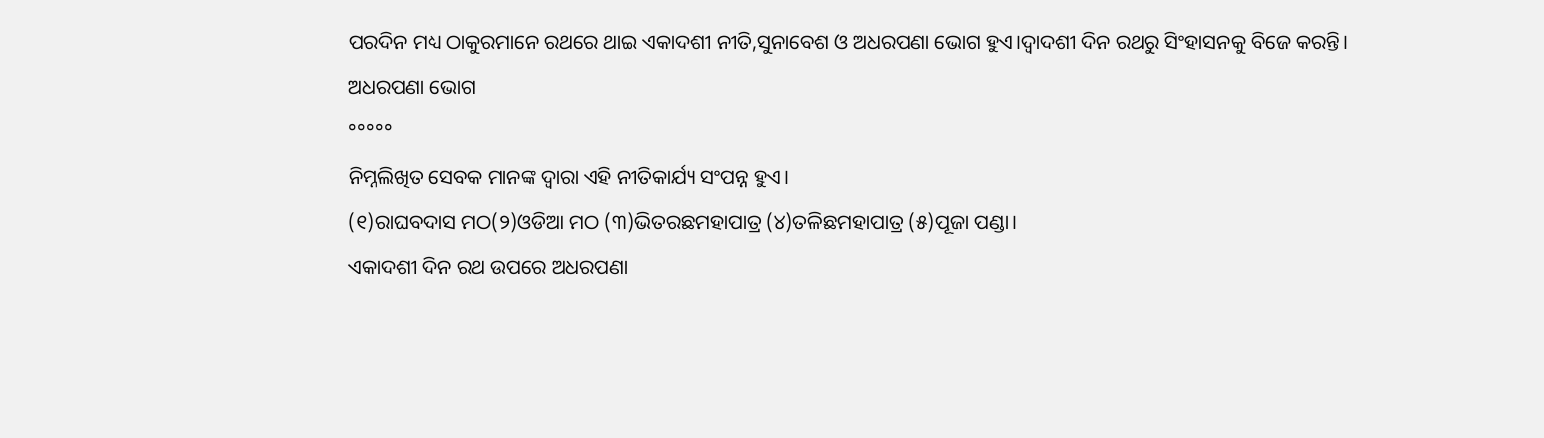ପରଦିନ ମଧ୍ୟ ଠାକୁରମାନେ ରଥରେ ଥାଇ ଏକାଦଶୀ ନୀତି,ସୁନାବେଶ ଓ ଅଧରପଣା ଭୋଗ ହୁଏ।ଦ୍ୱାଦଶୀ ଦିନ ରଥରୁ ସିଂହାସନକୁ ବିଜେ କରନ୍ତି।
ଅଧରପଣା ଭୋଗ
°°°°°
ନିମ୍ନଲିଖିତ ସେବକ ମାନଙ୍କ ଦ୍ୱାରା ଏହି ନୀତିକାର୍ଯ୍ୟ ସଂପନ୍ନ ହୁଏ।
(୧)ରାଘବଦାସ ମଠ(୨)ଓଡିଆ ମଠ (୩)ଭିତରଛମହାପାତ୍ର (୪)ତଳିଛମହାପାତ୍ର (୫)ପୂଜା ପଣ୍ଡା।
ଏକାଦଶୀ ଦିନ ରଥ ଉପରେ ଅଧରପଣା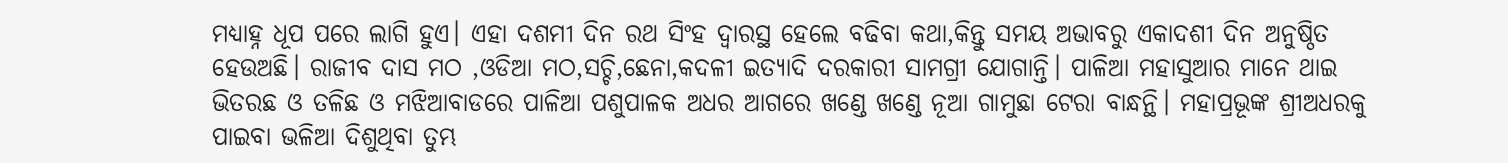ମଧ୍ୟାହ୍ନ ଧୂପ ପରେ ଲାଗି ହୁଏ। ଏହା ଦଶମୀ ଦିନ ରଥ ସିଂହ ଦ୍ୱାରସ୍ଥ ହେଲେ ବଢିବା କଥା,କିନ୍ତୁ ସମୟ ଅଭାବରୁ ଏକାଦଶୀ ଦିନ ଅନୁଷ୍ଠିତ ହେଉଅଛି। ରାଜୀବ ଦାସ ମଠ ,ଓଡିଆ ମଠ,ସଚ୍ଚି,ଛେନା,କଦଳୀ ଇତ୍ୟାଦି ଦରକାରୀ ସାମଗ୍ରୀ ଯୋଗାନ୍ତି। ପାଳିଆ ମହାସୁଆର ମାନେ ଥାଇ ଭିତରଛ ଓ ତଳିଛ ଓ ମଝିଆବାଡରେ ପାଳିଆ ପଶୁପାଳକ ଅଧର ଆଗରେ ଖଣ୍ଡେ ଖଣ୍ଡେ ନୂଆ ଗାମୁଛା ଟେରା ବାନ୍ଧନ୍ଥି। ମହାପ୍ରଭୂଙ୍କ ଶ୍ରୀଅଧରକୁ ପାଇବା ଭଳିଆ ଦିଶୁଥିବା ତୁମ୍ଭ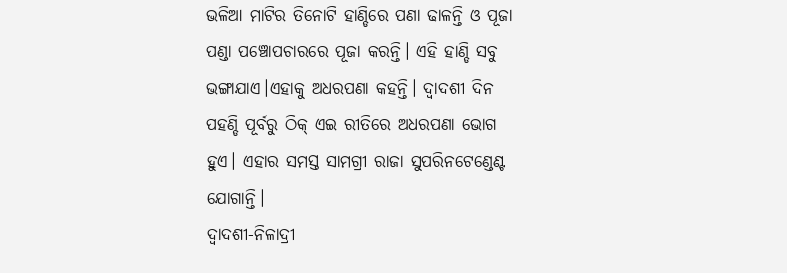ଭଳିଆ ମାଟିର ତିନୋଟି ହାଣ୍ଡିରେ ପଣା ଢାଳନ୍ତି ଓ ପୂଜା ପଣ୍ଡା ପଞ୍ଚୋପଚାରରେ ପୂଜା କରନ୍ତି। ଏହି ହାଣ୍ଡି ସବୁ ଭଙ୍ଗାଯାଏ।ଏହାକୁ ଅଧରପଣା କହନ୍ତି। ଦ୍ୱାଦଶୀ ଦିନ ପହଣ୍ଡି ପୂର୍ବରୁ ଠିକ୍ ଏଇ ରୀତିରେ ଅଧରପଣା ଭୋଗ ହୁଏ। ଏହାର ସମସ୍ତ ସାମଗ୍ରୀ ରାଜା ସୁପରିନଟେଣ୍ଡେଣ୍ଟ ଯୋଗାନ୍ତି।
ଦ୍ୱାଦଶୀ-ନିଳାଦ୍ରୀ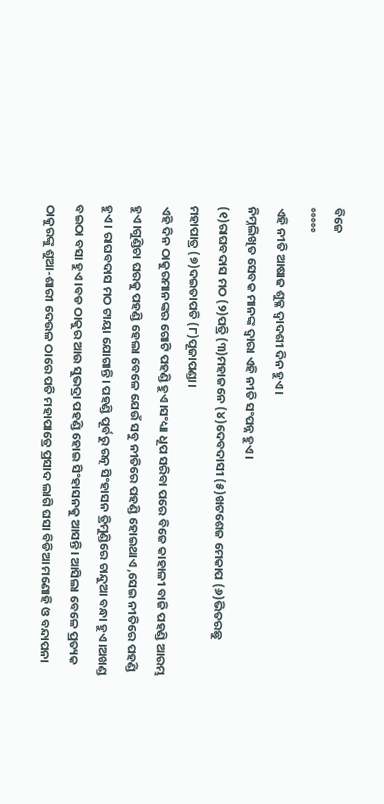ବିଜେ
°°°°°
ଏହି ନୀତି ଆଷାଢ ଶୁକ୍ଳ ଦ୍ୱାଦଶୀ ଦିନ ହୁଏ।
ନିମ୍ନଲିଖିତ ସେବକ ମାନଙ୍କ ଦ୍ୱାରା ଏହି ନୀତି ସଂପନ୍ନ ହୁଏ।
(୧)ରାଘବଦାସ ମଠ (୨)ପତ୍ରି (୩)ମହାଜନେ (୪)ଦେବଦାସୀ (୫)ଖଟଶେଜ ମେକାପ (୬)ଭିତରଛୁ ମହାପାତ୍ର (୭)ଦଇତାପତି (୮)ପୂଜାପଣ୍ଡା।
ଏହି ଦିନ ଠାକୁରମାନଙ୍କର ଗୋଟି ପହଣ୍ଡି ହୁଏ।ସଂଧ୍ୟା ଧୂପ ସରିବା ପରେ ବିଜେ କାହାଳୀ ବାଜି ପହଣ୍ଡି ଆରମ୍ଭ ହୁଏ।ଗୁଣ୍ଡିଚା ଘରକୁ ପହଣ୍ଡି ହେଲା ବେଳେ ଯେଉଁ ସବୁ ନୀତିରେ ପହଣ୍ଡି ହୋଇଥାଏ ,ସେଇ ନୀତିରେ ପହଣ୍ଡି ହୁଏ। ରାଘବଦାସ ମଠ ଟାୟା ଯୋଗାନ୍ତି। ପହଣ୍ଡି ପୂର୍ବରୁ ରତ୍ନ ସିଂହାସନ ତ୍ରିମୁଣ୍ଡିରେ ଚାନ୍ଦୁଆ ବନ୍ଧା ହୁଏ।ଅଖଣ୍ଡ ବଇଠା ବସା ହୁଏ।ବଡ ଠାକୁର ଆଉ ସୁଭଦ୍ରା ପହଣ୍ଡି ହୋଇ ସିଂହାସନକୁ ଆସନ୍ତି। ଆସିଲା ବେଳେ ପ୍ରତ୍ୟକ ଠାକୁରଙ୍କୁ ଶୁଆ-ଶାରୀ ଦେଉଳ ଠାରେ ପତି ମହାପାତ୍ରେ ପ୍ରସାଦ ଲାଗି ଘସା ବିଡିଆ ମଣୋହି ଓ ବନ୍ଦାପନା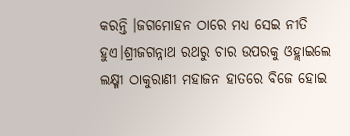କରନ୍ତି ।ଜଗମୋହନ ଠାରେ ମଧ୍ୟ ସେଇ ନୀତି ହୁଏ।ଶ୍ରୀଜଗନ୍ନାଥ ରଥରୁ ଚାର ଉପରକୁ ଓହ୍ଲାଇଲେ ଲକ୍ଷ୍ମୀ ଠାକୁରାଣୀ ମହାଜନ ହାତରେ ବିଜେ ହୋଇ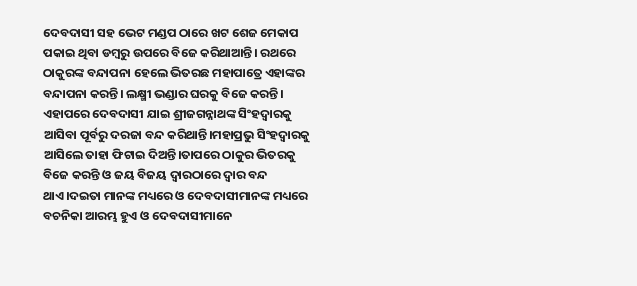ଦେବଦାସୀ ସହ ଭେଟ ମଣ୍ଡପ ଠାରେ ଖଟ ଶେଜ ମେକାପ ପକାଇ ଥିବା ଡମ୍ବରୁ ଉପରେ ବିଜେ କରିଥାଆନ୍ତି। ରଥରେ ଠାକୁରଙ୍କ ବନ୍ଦାପନା ହେଲେ ଭିତରଛ ମହାପାତ୍ରେ ଏହାଙ୍କର ବନ୍ଦାପନା କରନ୍ତି। ଲକ୍ଷ୍ମୀ ଭଣ୍ଡାର ଘରକୁ ବିଜେ କରନ୍ତି। ଏହାପରେ ଦେବଦାସୀ ଯାଇ ଶ୍ରୀଜଗନ୍ନାଥଙ୍କ ସିଂହଦ୍ୱାରକୁ ଆସିବା ପୂର୍ବରୁ ଦରଜା ବନ୍ଦ କରିଥାନ୍ତି।ମହାପ୍ରଭୁ ସିଂହଦ୍ୱାରକୁ ଆସିଲେ ତାହା ଫିଟାଇ ଦିଅନ୍ତି।ତାପରେ ଠାକୁର ଭିତରକୁ ବିଜେ କରନ୍ତି ଓ ଜୟ ବିଜୟ ଦ୍ୱାରଠାରେ ଦ୍ୱାର ବନ୍ଦ ଥାଏ।ଦଇତା ମାନଙ୍କ ମଧ୍ୟରେ ଓ ଦେବଦାସୀମାନଙ୍କ ମଧ୍ୟରେ ବଚନିକା ଆରମ୍ଭ ହୁଏ ଓ ଦେବଦାସୀମାନେ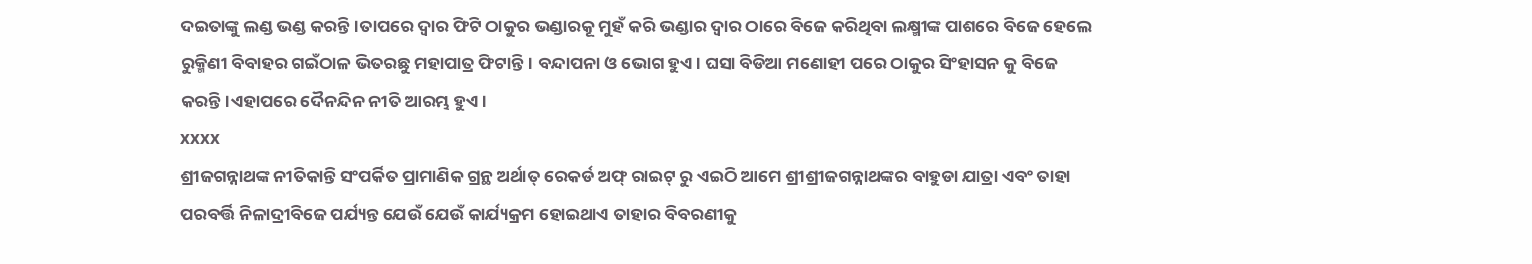ଦଇତାଙ୍କୁ ଲଣ୍ଡ ଭଣ୍ଡ କରନ୍ତି।ତାପରେ ଦ୍ୱାର ଫିଟି ଠାକୁର ଭଣ୍ଡାରକୂ ମୁହଁ କରି ଭଣ୍ଡାର ଦ୍ୱାର ଠାରେ ବିଜେ କରିଥିବା ଲକ୍ଷ୍ମୀଙ୍କ ପାଶରେ ବିଜେ ହେଲେ ରୁକ୍ମିଣୀ ବିବାହର ଗଇଁଠାଳ ଭିତରଛୁ ମହାପାତ୍ର ଫିଟାନ୍ତି। ବନ୍ଦାପନା ଓ ଭୋଗ ହୁଏ। ଘସା ବିଡିଆ ମଣୋହୀ ପରେ ଠାକୁର ସିଂହାସନ କୁ ବିଜେ କରନ୍ତି।ଏହାପରେ ଦୈନନ୍ଦିନ ନୀତି ଆରମ୍ଭ ହୁଏ।
xxxx
ଶ୍ରୀଜଗନ୍ନାଥଙ୍କ ନୀତିକାନ୍ତି ସଂପର୍କିତ ପ୍ରାମାଣିକ ଗ୍ରନ୍ଥ ଅର୍ଥାତ୍ ରେକର୍ଡ ଅଫ୍ ରାଇଟ୍ ରୁ ଏଇଠି ଆମେ ଶ୍ରୀଶ୍ରୀଜଗନ୍ନାଥଙ୍କର ବାହୁଡା ଯାତ୍ରା ଏବଂ ତାହା ପରବର୍ତ୍ତି ନିଳାଦ୍ରୀବିଜେ ପର୍ଯ୍ୟନ୍ତ ଯେଉଁ ଯେଉଁ କାର୍ଯ୍ୟକ୍ରମ ହୋଇଥାଏ ତାହାର ବିବରଣୀକୁ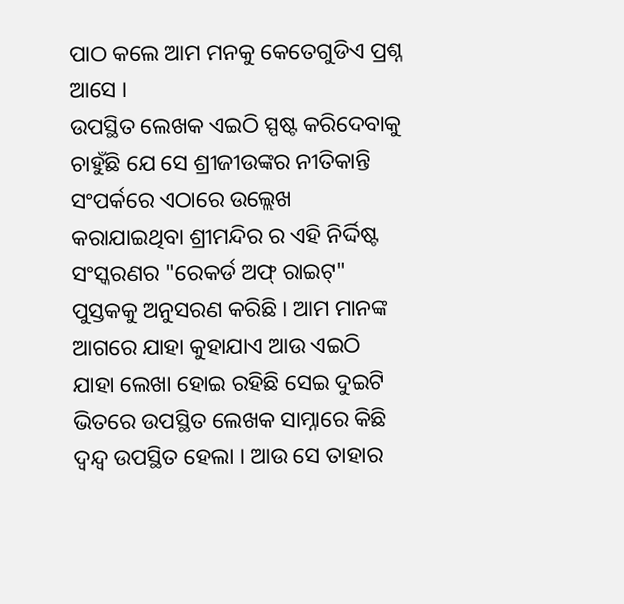ପାଠ କଲେ ଆମ ମନକୁ କେତେଗୁଡିଏ ପ୍ରଶ୍ନ ଆସେ ।
ଉପସ୍ଥିତ ଲେଖକ ଏଇଠି ସ୍ପଷ୍ଟ କରିଦେବାକୁ ଚାହୁଁଛି ଯେ ସେ ଶ୍ରୀଜୀଉଙ୍କର ନୀତିକାନ୍ତି ସଂପର୍କରେ ଏଠାରେ ଉଲ୍ଲେଖ କରାଯାଇଥିବା ଶ୍ରୀମନ୍ଦିର ର ଏହି ନିର୍ଦ୍ଦିଷ୍ଟ ସଂସ୍କରଣର "ରେକର୍ଡ ଅଫ୍ ରାଇଟ୍" ପୁସ୍ତକକୁ ଅନୁସରଣ କରିଛି । ଆମ ମାନଙ୍କ ଆଗରେ ଯାହା କୁହାଯାଏ ଆଉ ଏଇଠି ଯାହା ଲେଖା ହୋଇ ରହିଛି ସେଇ ଦୁଇଟି ଭିତରେ ଉପସ୍ଥିତ ଲେଖକ ସାମ୍ନାରେ କିଛି ଦ୍ୱନ୍ଦ୍ୱ ଉପସ୍ଥିତ ହେଲା । ଆଉ ସେ ତାହାର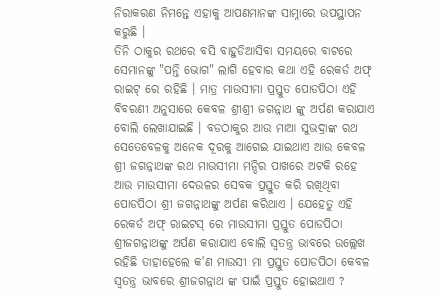ନିରାକରଣ ନିମନ୍ତେ ଏହାକୁ ଆପଣମାନଙ୍କ ସାମ୍ନାରେ ଉପସ୍ଥାପନ କରୁଛି ।
ତିନି ଠାକୁର ରଥରେ ବସି ବାହୁଡିଆସିବା ସମୟରେ ବାଟରେ ସେମାନଙ୍କୁ "ପନ୍ତି ଭୋଗ" ଲାଗି ହେବାର କଥା ଏହି ରେକର୍ଡ ଅଫ୍ ରାଇଟ୍ ରେ ରହିଛି । ମାତ୍ର ମାଉସୀମା ପ୍ରସ୍ତୁତ ପୋଡପିଠା ଏହି ବିବରଣୀ ଅନୁସାରେ କେବଳ ଶ୍ରୀଶ୍ରୀ ଜଗନ୍ନାଥ ଙ୍କୁ ଅର୍ପଣ କରାଯାଏ ବୋଲି ଲେଖାଯାଇଛି । ବଡଠାକୁର ଆଉ ମାଆ ସୁଭଦ୍ରାଙ୍କ ରଥ ସେତେବେଳକୁ ଅନେକ ଦୂରକୁ ଆଗେଇ ଯାଇଥାଏ ଆଉ କେବଳ ଶ୍ରୀ ଜଗନ୍ନାଥଙ୍କ ରଥ ମାଉସୀମା ମନ୍ଦିର ପାଖରେ ଅଟକି ରହେ ଆଉ ମାଉସୀମା ଦେଉଳର ସେବକ ପ୍ରସ୍ତୁତ କରି ରଖିଥିବା ପୋଡପିଠା ଶ୍ରୀ ଜଗନ୍ନାଥଙ୍କୁ ଅର୍ପଣ କରିଥାଏ । ଯେହେତୁ ଏହି ରେକର୍ଡ ଅଫ୍ ରାଇଟସ୍ ରେ ମାଉସୀମା ପ୍ରସ୍ତୁତ ପୋଡପିଠା ଶ୍ରୀଜଗନ୍ନାଥଙ୍କୁ ଅର୍ପଣ କରାଯାଏ ବୋଲି ସ୍ୱତନ୍ତ୍ର ଭାବରେ ଉଲ୍ଲେଖ ରହିଛି ତାହାହେଲେ କ'ଣ ମାଉସୀ ମା ପ୍ରସ୍ତୁତ ପୋଡପିଠା କେବଳ ସ୍ୱତନ୍ତ୍ର ଭାବରେ ଶ୍ରୀଜଗନ୍ନାଥ ଙ୍କ ପାଇଁ ପ୍ରସ୍ତୁତ ହୋଇଥାଏ ?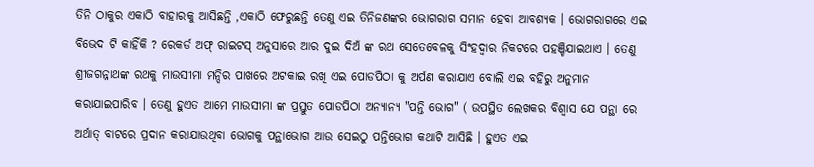ତିନି ଠାକୁର ଏକାଠି ବାହାରକୁ ଆସିଛନ୍ତି ,ଏକାଠି ଫେରୁଛନ୍ତି ତେଣୁ ଏଇ ତିନିଜଣଙ୍କର ଭୋଗରାଗ ସମାନ ହେବା ଆବଶ୍ୟକ । ଭୋଗରାଗରେ ଏଇ ବିଭେଦ ଟି କାହିଁକି ? ରେକର୍ଡ ଅଫ୍ ରାଇଟସ୍ ଅନୁସାରେ ଆର ଦୁଇ ଦିଅଁ ଙ୍କ ରଥ ସେତେବେଳକୁ ସିଂହଦ୍ୱାର ନିକଟରେ ପହଞ୍ଚିଯାଇଥାଏ । ତେଣୁ ଶ୍ରୀଜଗନ୍ନାଥଙ୍କ ରଥକୁ ମାଉସୀମା ମନ୍ଦିର ପାଖରେ ଅଟକାଇ ରଖି ଏଇ ପୋଡପିଠା କୁ ଅର୍ପଣ କରାଯାଏ ବୋଲି ଏଇ ବହିରୁ ଅନୁମାନ କରାଯାଇପାରିବ । ତେଣୁ ହୁଏତ ଆମେ ମାଉସୀମା ଙ୍କ ପ୍ରସ୍ତୁତ ପୋଡପିଠା ଅନ୍ୟାନ୍ୟ "ପନ୍ତି ଭୋଗ" ( ଉପସ୍ଥିତ ଲେଖକର ବିଶ୍ୱାସ ଯେ ପନ୍ଥା ରେ ଅର୍ଥାତ୍ ବାଟରେ ପ୍ରଦାନ କରାଯାଉଥିବା ଭୋଗକୁ ପନ୍ଥାଭୋଗ ଆଉ ସେଇଠୁ ପନ୍ତିଭୋଗ କଥାଟି ଆସିଛି । ହୁଏତ ଏଇ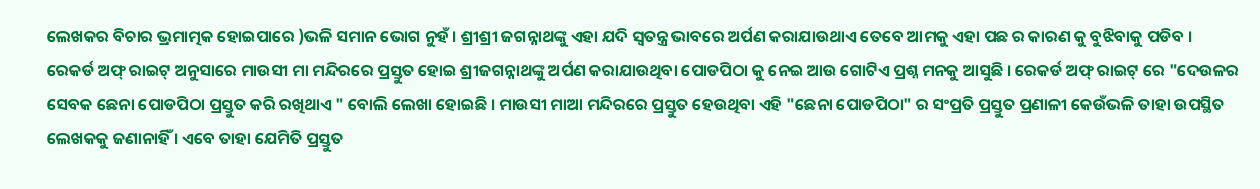ଲେଖକର ବିଚାର ଭ୍ରମାତ୍ମକ ହୋଇପାରେ )ଭଳି ସମାନ ଭୋଗ ନୁହଁ । ଶ୍ରୀଶ୍ରୀ ଜଗନ୍ନାଥଙ୍କୁ ଏହା ଯଦି ସ୍ୱତନ୍ତ୍ର ଭାବରେ ଅର୍ପଣ କରାଯାଉଥାଏ ତେବେ ଆମକୁ ଏହା ପଛ ର କାରଣ କୁ ବୁଝିବାକୁ ପଡିବ ।
ରେକର୍ଡ ଅଫ୍ ରାଇଟ୍ ଅନୁସାରେ ମାଉସୀ ମା ମନ୍ଦିରରେ ପ୍ରସ୍ତୁତ ହୋଇ ଶ୍ରୀଜଗନ୍ନାଥଙ୍କୁ ଅର୍ପଣ କରାଯାଉଥିବା ପୋଡପିଠା କୁ ନେଇ ଆଉ ଗୋଟିଏ ପ୍ରଶ୍ନ ମନକୁ ଆସୁଛି । ରେକର୍ଡ ଅଫ୍ ରାଇଟ୍ ରେ "ଦେଉଳର ସେବକ ଛେନା ପୋଡପିଠା ପ୍ରସ୍ତୁତ କରି ରଖିଥାଏ " ବୋଲି ଲେଖା ହୋଇଛି । ମାଉସୀ ମାଆ ମନ୍ଦିରରେ ପ୍ରସ୍ତୁତ ହେଉଥିବା ଏହି "ଛେନା ପୋଡପିଠା" ର ସଂପ୍ରତି ପ୍ରସ୍ତୁତ ପ୍ରଣାଳୀ କେଉଁଭଳି ତାହା ଉପସ୍ଥିତ ଲେଖକକୁ ଜଣାନାହିଁ । ଏବେ ତାହା ଯେମିତି ପ୍ରସ୍ତୁତ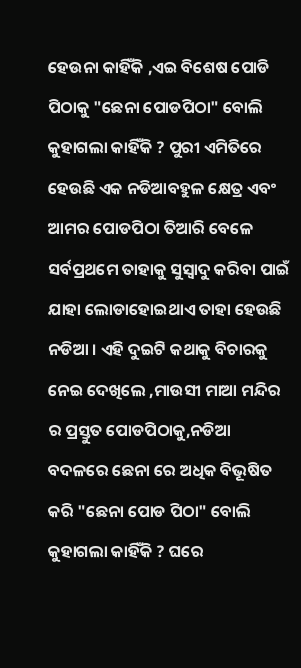ହେଉନା କାହିଁକି ,ଏଇ ବିଶେଷ ପୋଡି ପିଠାକୁ "ଛେନା ପୋଡପିଠା" ବୋଲି କୁହାଗଲା କାହିଁକି ? ପୁରୀ ଏମିତିରେ ହେଉଛି ଏକ ନଡିଆବହୁଳ କ୍ଷେତ୍ର ଏବଂ ଆମର ପୋଡପିଠା ତିଆରି ବେଳେ ସର୍ବପ୍ରଥମେ ତାହାକୁ ସୁସ୍ୱାଦୁ କରିବା ପାଇଁ ଯାହା ଲୋଡାହୋଇଥାଏ ତାହା ହେଉଛି ନଡିଆ । ଏହି ଦୁଇଟି କଥାକୁ ବିଚାରକୁ ନେଇ ଦେଖିଲେ ,ମାଉସୀ ମାଆ ମନ୍ଦିର ର ପ୍ରସ୍ତୁତ ପୋଡପିଠାକୁ,ନଡିଆ ବଦଳରେ ଛେନା ରେ ଅଧିକ ବିଭୂଷିତ କରି "ଛେନା ପୋଡ ପିଠା" ବୋଲି କୁହାଗଲା କାହିଁକି ? ଘରେ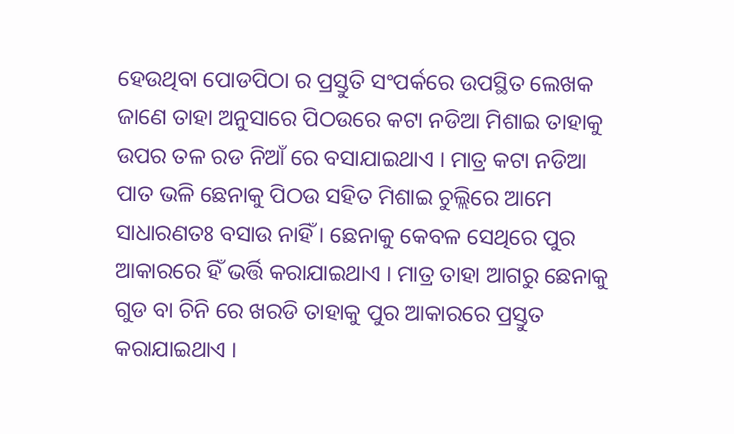ହେଉଥିବା ପୋଡପିଠା ର ପ୍ରସ୍ତୁତି ସଂପର୍କରେ ଉପସ୍ଥିତ ଲେଖକ ଜାଣେ ତାହା ଅନୁସାରେ ପିଠଉରେ କଟା ନଡିଆ ମିଶାଇ ତାହାକୁ ଉପର ତଳ ରଡ ନିଆଁ ରେ ବସାଯାଇଥାଏ । ମାତ୍ର କଟା ନଡିଆ ପାତ ଭଳି ଛେନାକୁ ପିଠଉ ସହିତ ମିଶାଇ ଚୁଲ୍ଲିରେ ଆମେ ସାଧାରଣତଃ ବସାଉ ନାହିଁ । ଛେନାକୁ କେବଳ ସେଥିରେ ପୁର ଆକାରରେ ହିଁ ଭର୍ତ୍ତି କରାଯାଇଥାଏ । ମାତ୍ର ତାହା ଆଗରୁ ଛେନାକୁ ଗୁଡ ବା ଚିନି ରେ ଖରଡି ତାହାକୁ ପୁର ଆକାରରେ ପ୍ରସ୍ତୁତ କରାଯାଇଥାଏ ।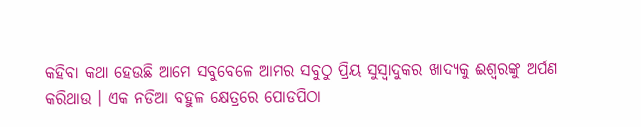କହିବା କଥା ହେଉଛି ଆମେ ସବୁବେଳେ ଆମର ସବୁଠୁ ପ୍ରିୟ ସୁସ୍ୱାଦୁକର ଖାଦ୍ୟକୁ ଈଶ୍ୱରଙ୍କୁ ଅର୍ପଣ କରିଥାଉ । ଏକ ନଡିଆ ବହୁଳ କ୍ଷେତ୍ରରେ ପୋଡପିଠା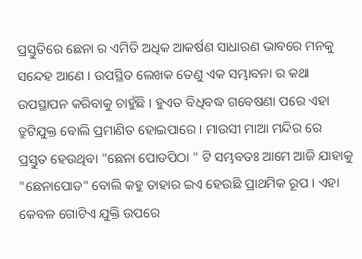ପ୍ରସ୍ତୁତିରେ ଛେନା ର ଏମିତି ଅଧିକ ଆକର୍ଷଣ ସାଧାରଣ ଭାବରେ ମନକୁ ସନ୍ଦେହ ଆଣେ । ଉପସ୍ଥିତ ଲେଖକ ତେଣୁ ଏକ ସମ୍ଭାବନା ର କଥା ଉପସ୍ଥାପନ କରିବାକୁ ଚାହୁଁଛି । ହୁଏତ ବିଧିବଦ୍ଧ ଗବେଷଣା ପରେ ଏହା ତ୍ରୁଟିଯୁକ୍ତ ବୋଲି ପ୍ରମାଣିତ ହୋଇପାରେ । ମାଉସୀ ମାଆ ମନ୍ଦିର ରେ ପ୍ରସ୍ତୁତ ହେଉଥିବା "ଛେନା ପୋଡପିଠା " ଟି ସମ୍ଭବତଃ ଆମେ ଆଜି ଯାହାକୁ "ଛେନାପୋଡ" ବୋଲି କହୁ ତାହାର ଇଏ ହେଉଛି ପ୍ରାଥମିକ ରୂପ । ଏହା କେବଳ ଗୋଟିଏ ଯୁକ୍ତି ଉପରେ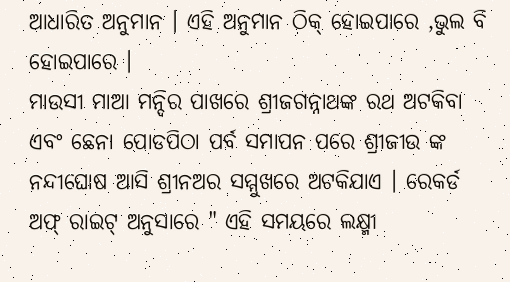ଆଧାରିତ ଅନୁମାନ । ଏହି ଅନୁମାନ ଠିକ୍ ହୋଇପାରେ ,ଭୁଲ ବି ହୋଇପାରେ ।
ମାଉସୀ ମାଆ ମନ୍ଦିର ପାଖରେ ଶ୍ରୀଜଗନ୍ନାଥଙ୍କ ରଥ ଅଟକିବା ଏବଂ ଛେନା ପୋଡପିଠା ପର୍ବ ସମାପନ ପରେ ଶ୍ରୀଜୀଉ ଙ୍କ ନନ୍ଦୀଘୋଷ ଆସି ଶ୍ରୀନଅର ସମ୍ମୁଖରେ ଅଟକିଯାଏ । ରେକର୍ଡ ଅଫ୍ ରାଇଟ୍ ଅନୁସାରେ " ଏହି ସମୟରେ ଲକ୍ଷ୍ମୀ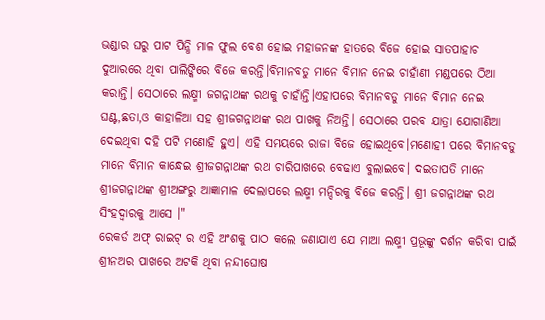ଭଣ୍ଡାର ଘରୁ ପାଟ ପିନ୍ଧି ମାଳ ଫୁଲ ବେଶ ହୋଇ ମହାଜନଙ୍କ ହାତରେ ବିଜେ ହୋଇ ସାତପାହାଚ ଦୁଆରରେ ଥିବା ପାଲିଙ୍କିରେ ବିଜେ କରନ୍ତି।ବିମାନବଡୁ ମାନେ ବିମାନ ନେଇ ଚାହାଁଣୀ ମଣ୍ଡପରେ ଠିଆ କରାନ୍ତି। ସେଠାରେ ଲକ୍ଷ୍ମୀ ଜଗନ୍ନାଥଙ୍କ ରଥକୁ ଚାହାଁନ୍ତି।ଏହାପରେ ବିମାନବଡୁ ମାନେ ବିମାନ ନେଇ ଘଣ୍ଟ,ଛତା,ଓ କାହାଳିଆ ସହ ଶ୍ରୀଜଗନ୍ନାଥଙ୍କ ରଥ ପାଖକୁ ନିଅନ୍ତି। ସେଠାରେ ପରବ ଯାତ୍ରା ଯୋଗାଣିଆ ଦେଇଥିବା ଦହି ପଟି ମଣୋହି ହୁଏ। ଏହି ସମୟରେ ରାଜା ବିଜେ ହୋଇଥିବେ।ମଣୋହୀ ପରେ ବିମାନବଡୁ ମାନେ ବିମାନ କାନ୍ଧେଇ ଶ୍ରୀଜଗନ୍ନାଥଙ୍କ ରଥ ଚାରିପାଖରେ ବେଢାଏ ବୁଲାଇବେ। ଦଇତାପତି ମାନେ ଶ୍ରୀଜଗନ୍ନାଥଙ୍କ ଶ୍ରୀଅଙ୍ଗରୁ ଆଜ୍ଞାମାଳ ଦେଲାପରେ ଲକ୍ଷ୍ମୀ ମନ୍ଦିରକୁ ବିଜେ କରନ୍ତି। ଶ୍ରୀ ଜଗନ୍ନାଥଙ୍କ ରଥ ସିଂହଦ୍ୱାରକୁ ଆସେ ।"
ରେକର୍ଡ ଅଫ୍ ରାଇଟ୍ ର ଏହି ଅଂଶକୁ ପାଠ କଲେ ଜଣାଯାଏ ଯେ ମାଆ ଲକ୍ଷ୍ମୀ ପ୍ରଭୂଙ୍କୁ ଦର୍ଶନ କରିବା ପାଇଁ ଶ୍ରୀନଅର ପାଖରେ ଅଟକି ଥିବା ନନ୍ଦୀଘୋଷ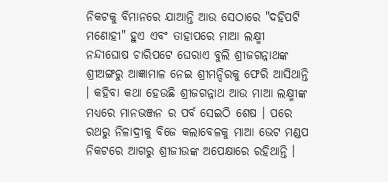ନିକଟକୁ ବିମାନରେ ଯାଆନ୍ତି ଆଉ ସେଠାରେ "ଦହିପଟି ମଣୋହୀ" ହୁଏ ଏବଂ ତାହାପରେ ମାଆ ଲକ୍ଷ୍ମୀ ନନ୍ଦୀଘୋଷ ଚାରିପଟେ ଘେରାଏ ବୁଲି ଶ୍ରୀଜଗନ୍ନାଥଙ୍କ ଶ୍ରୀଅଙ୍ଗରୁ ଆଜ୍ଞାମାଳ ନେଇ ଶ୍ରୀମନ୍ଦିରକୁ ଫେରି ଆସିଥାନ୍ତି । କହିବା କଥା ହେଉଛି ଶ୍ରୀଜଗନ୍ନାଥ ଆଉ ମାଆ ଲକ୍ଷ୍ମୀଙ୍କ ମଧ୍ୟରେ ମାନଭଞ୍ଜନ ର ପର୍ବ ସେଇଠି ଶେଷ । ପରେ ରଥରୁ ନିଳାଦ୍ରୀକୁ ବିଜେ କଲାବେଳକୁ ମାଆ ଭେଟ ମଣ୍ଡପ ନିକଟରେ ଆଗରୁ ଶ୍ରୀଜୀଉଙ୍କ ଅପେକ୍ଷାରେ ରହିଥାନ୍ତି ।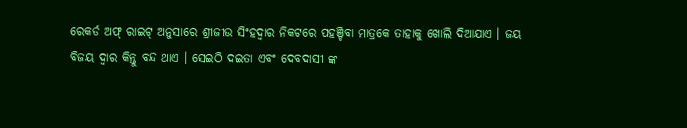ରେକର୍ଡ ଅଫ୍ ରାଇଟ୍ ଅନୁସାରେ ଶ୍ରୀଜୀଉ ସିଂହଦ୍ୱାର ନିକଟରେ ପହଞ୍ଚିବା ମାତ୍ରକେ ତାହାକୁ ଖୋଲି ଦିଆଯାଏ । ଜୟ ବିଜୟ ଦ୍ୱାର କିନ୍ତୁ ବନ୍ଦ ଥାଏ । ସେଇଠି ଦଇତା ଏବଂ ଦେବଦାସୀ ଙ୍କ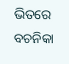ଭିତରେ ବଚନିକା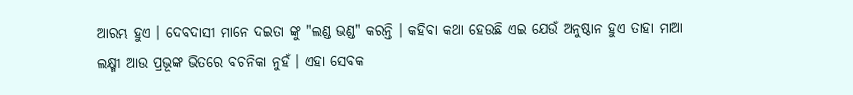ଆରମ୍ଭ ହୁଏ । ଦେବଦାସୀ ମାନେ ଦଇତା ଙ୍କୁ "ଲଣ୍ଡ ଭଣ୍ଡ" କରନ୍ତି । କହିବା କଥା ହେଉଛି ଏଇ ଯେଉଁ ଅନୁଷ୍ଠାନ ହୁଏ ତାହା ମାଆ ଲକ୍ଷ୍ମୀ ଆଉ ପ୍ରଭୂଙ୍କ ଭିତରେ ବଚନିକା ନୁହଁ । ଏହା ସେବକ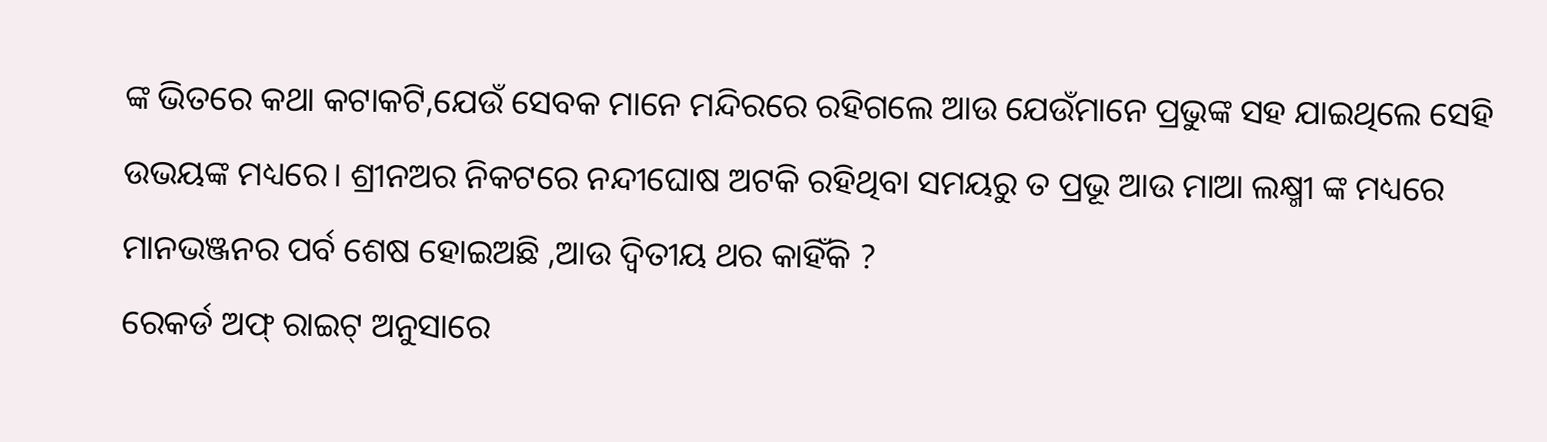ଙ୍କ ଭିତରେ କଥା କଟାକଟି,ଯେଉଁ ସେବକ ମାନେ ମନ୍ଦିରରେ ରହିଗଲେ ଆଉ ଯେଉଁମାନେ ପ୍ରଭୁଙ୍କ ସହ ଯାଇଥିଲେ ସେହି ଉଭୟଙ୍କ ମଧ୍ୟରେ। ଶ୍ରୀନଅର ନିକଟରେ ନନ୍ଦୀଘୋଷ ଅଟକି ରହିଥିବା ସମୟରୁ ତ ପ୍ରଭୂ ଆଉ ମାଆ ଲକ୍ଷ୍ମୀ ଙ୍କ ମଧ୍ୟରେ ମାନଭଞ୍ଜନର ପର୍ବ ଶେଷ ହୋଇଅଛି ,ଆଉ ଦ୍ୱିତୀୟ ଥର କାହିଁକି ?
ରେକର୍ଡ ଅଫ୍ ରାଇଟ୍ ଅନୁସାରେ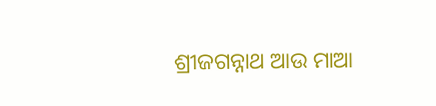ଶ୍ରୀଜଗନ୍ନାଥ ଆଉ ମାଆ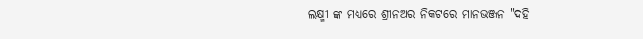ଲକ୍ଷ୍ମୀ ଙ୍କ ମଧ୍ୟରେ ଶ୍ରୀନଅର ନିକଟରେ ମାନଭଞ୍ଜନ "ଦହି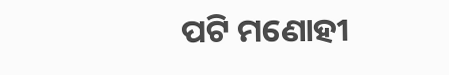ପଟି ମଣୋହୀ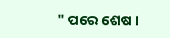" ପରେ ଶେଷ ।